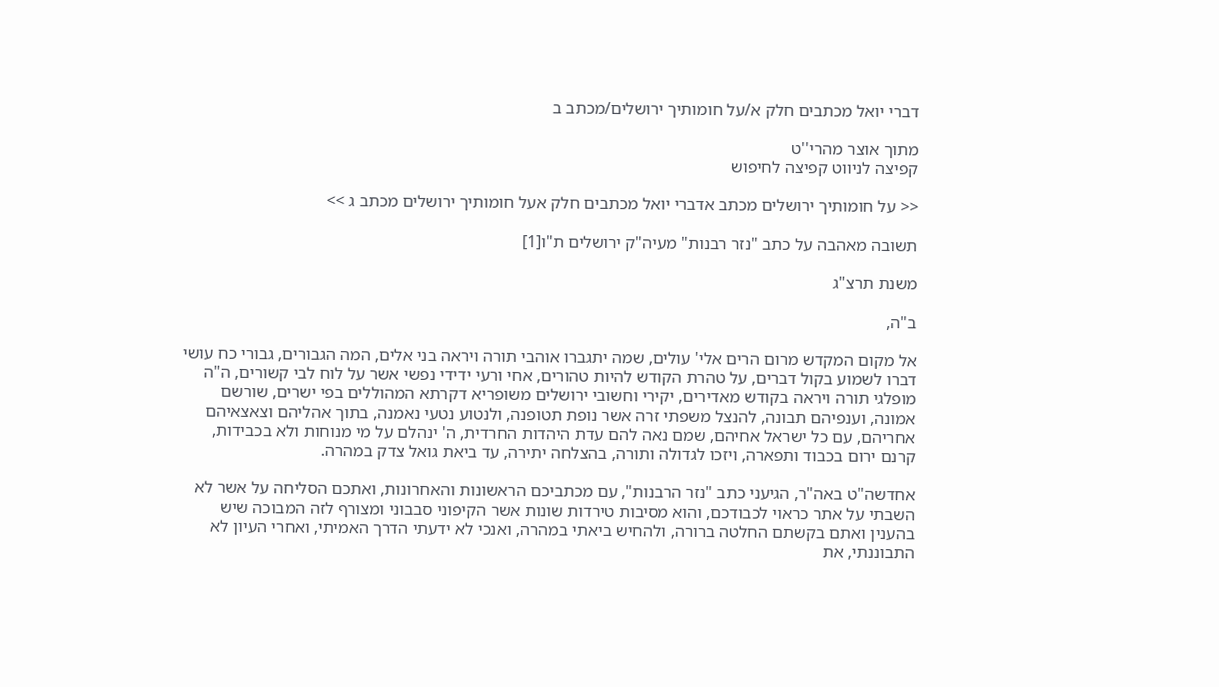דברי יואל מכתבים חלק א/על חומותיך ירושלים/מכתב ב

מתוך אוצר מהרי''ט
קפיצה לניווט קפיצה לחיפוש

<< על חומותיך ירושלים מכתב אדברי יואל מכתבים חלק אעל חומותיך ירושלים מכתב ג >>

תשובה מאהבה על כתב "נזר רבנות" מעיה"ק ירושלים ת"ו[1]

משנת תרצ"ג

ב"ה,

אל מקום המקדש מרום הרים אלי' עולים, שמה יתגברו אוהבי תורה ויראה בני אלים, המה הגבורים, גבורי כח עושי דברו לשמוע בקול דברים, על טהרת הקודש להיות טהורים, אחי ורעי ידידי נפשי אשר על לוח לבי קשורים, ה"ה מופלגי תורה ויראה בקודש מאדירים, יקירי וחשובי ירושלים משופריא דקרתא המהוללים בפי ישרים, שורשם אמונה, וענפיהם תבונה, להנצל משפתי זרה אשר נופת תטופנה, ולנטוע נטעי נאמנה, בתוך אהליהם וצאצאיהם אחריהם, עם כל ישראל אחיהם, שמם נאה להם עדת היהדות החרדית, ה' ינהלם על מי מנוחות ולא בכבידות, קרנם ירום בכבוד ותפארה, ויזכו לגדולה ותורה, בהצלחה יתירה, עד ביאת גואל צדק במהרה.

אחדשה"ט באה"ר, הגיעני כתב "נזר הרבנות", עם מכתביכם הראשונות והאחרונות, ואתכם הסליחה על אשר לא השבתי על אתר כראוי לכבודכם, והוא מסיבות טירדות שונות אשר הקיפוני סבבוני ומצורף לזה המבוכה שיש בהענין ואתם בקשתם החלטה ברורה, ולהחיש ביאתי במהרה, ואנכי לא ידעתי הדרך האמיתי, ואחרי העיון לא התבוננתי, את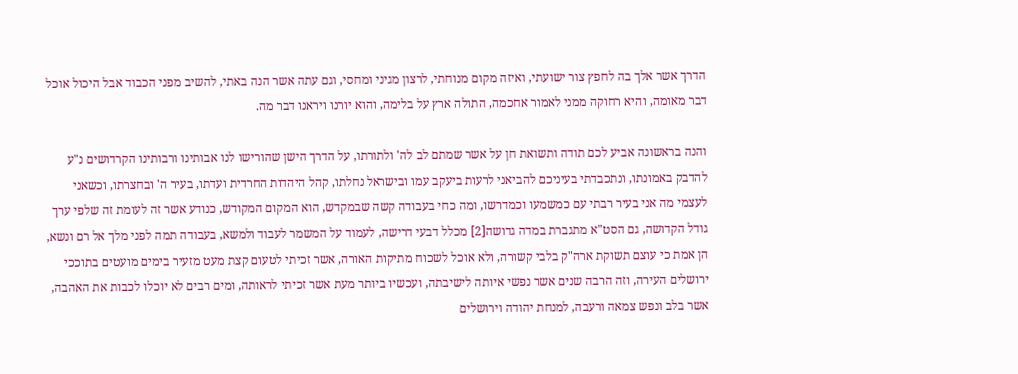הדרך אשר אלך בה לחפץ צור ישועתי, ואיזה מקום מנוחתי, לרצון מגיני ומחסי, וגם עתה אשר הנה באתי, להשיב מפני הכבוד אבל היכול אוכל דבר מאומה, והיא רחוקה ממני לאמור אחכמה, התולה ארץ על בלימה, והוא יורנו ויראנו דבר מה.

והנה בראשונה אביע לכם תודה ותשואת חן על אשר שמתם לב לה' ולתורתו, על הדרך הישן שהורישו לנו אבותינו ורבותינו הקרדושים נ"ע להדבק באמונתו, ונתכבדתי בעיניכם להביאני לרעות ביעקב עמו ובישראל נחלתו, קהל היהדות החרדית ועדתו, בעיר ה' ובחצרתו, וכשאני לעצמי מה אני בעיר רבתי עם כמשמעו וכמדרשו, ומה כחי בעבודה קשה שבמקדש, הוא המקום המקודש, כנודע אשר זה לעומת זה שלפי ערך גודל הקדושה, גם הסט"א מתגברת במדה גדושה[2] מכלל דבעי דרישה, לעמוד על המשמר לעבוד ולמשא, בעבודה תמה לפני מלך אל רם ונשא, הן אמת כי עוצם תשוקת ארה"ק בלבי קשורה, ולא אוכל לשכוח מתיקות האורה, אשר זכיתי לטעום קצת מעט מזעיר בימים מועטים בתוככי ירושלים העירה, וזה הרבה שנים אשר נפשי איותה לישיבתה, ועכשיו ביותר מעת אשר זכיתי לראותה, ומים רבים לא יוכלו לכבות את האהבה, אשר בלב ונפש צמאה ורעבה, למנחת יהודה וירושלים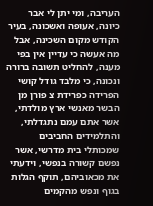העריבה, ומי יתן לי אבר כיונה, אעופה ואשכונה, בעיר הקודש מקום השכינה, אבל מה אעשה כי עדיין אין בפי מענה, להחליט תשובה ברורה ונכונה, כי מלבד גודל קושי הפרידה כפרידת צ פורן מן הבשר מאנשי ארץ מולדתי, אשר אתם עמם נתגדלתי, והתלמידים החביבים שמכותלי בית מדרשי, אשר נפשם קשורה בנפשי, וידעתי את מכאוביהם, תוקף הגלות בגוף ונפש מהקמים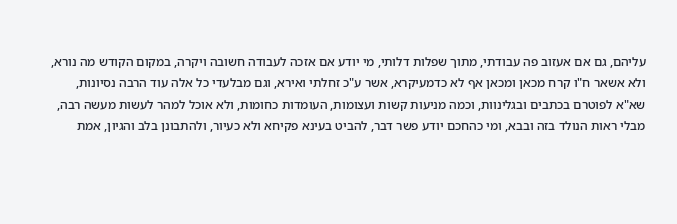עליהם, גם אם אעזוב פה עבודתי, מתוך שפלות דלותי, מי יודע אם אזכה לעבודה חשובה ויקרה, במקום הקודש מה נורא, ולא אשאר ח"ו קרח מכאן ומכאן אף לא כדמעיקרא, אשר ע"כ זחלתי ואירא, וגם מבלעדי כל אלה עוד הרבה נסיונות, שא"א לפוטרם בכתבים ובגלינוות, וכמה מניעות קשות ועצומות, העומדות כחומות, ולא אוכל למהר לעשות מעשה רבה, מבלי ראות הנולד בזה ובבא, ומי כהחכם יודע פשר דבר, להביט בעינא פקיחא ולא כעיור, ולהתבונן בלב והגיון, אמת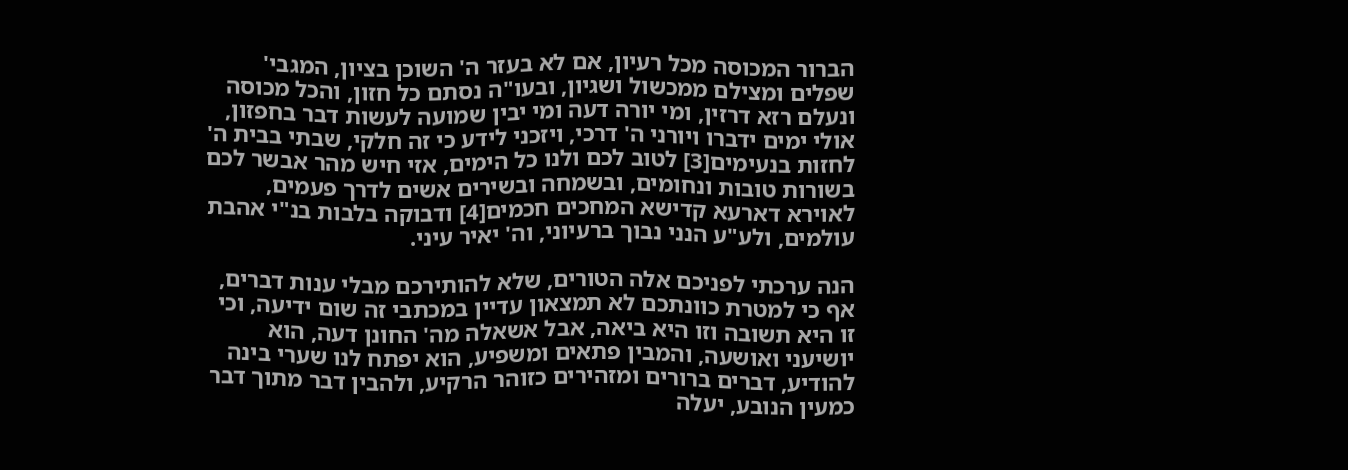הברור המכוסה מכל רעיון, אם לא בעזר ה' השוכן בציון, המגבי' שפלים ומצילם ממכשול ושגיון, ובעו"ה נסתם כל חזון, והכל מכוסה ונעלם רזא דרזין, ומי יורה דעה ומי יבין שמועה לעשות דבר בחפזון, אולי ימים ידברו ויורני ה' דרכי, ויזכני לידע כי זה חלקי, שבתי בבית ה' לחזות בנעימים[3] לטוב לכם ולנו כל הימים, אזי חיש מהר אבשר לכם בשורות טובות ונחומים, ובשמחה ובשירים אשים לדרך פעמים, לאוירא דארעא קדישא המחכים חכמים[4] ודבוקה בלבות בנ"י אהבת עולמים, ולע"ע הנני נבוך ברעיוני, וה' יאיר עיני.

הנה ערכתי לפניכם אלה הטורים, שלא להותירכם מבלי ענות דברים, אף כי למטרת כוונתכם לא תמצאון עדיין במכתבי זה שום ידיעה, וכי זו היא תשובה וזו היא ביאה, אבל אשאלה מה' החונן דעה, הוא יושיעני ואושעה, והמבין פתאים ומשפיע, הוא יפתח לנו שערי בינה להודיע, דברים ברורים ומזהירים כזוהר הרקיע, ולהבין דבר מתוך דבר כמעין הנובע, יעלה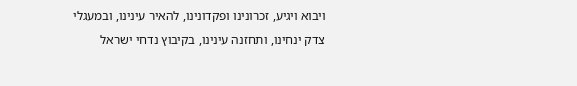ויבוא ויגיע, זכרונינו ופקדונינו, להאיר עינינו, ובמעגלי צדק ינחינו, ותחזנה עינינו, בקיבוץ נדחי ישראל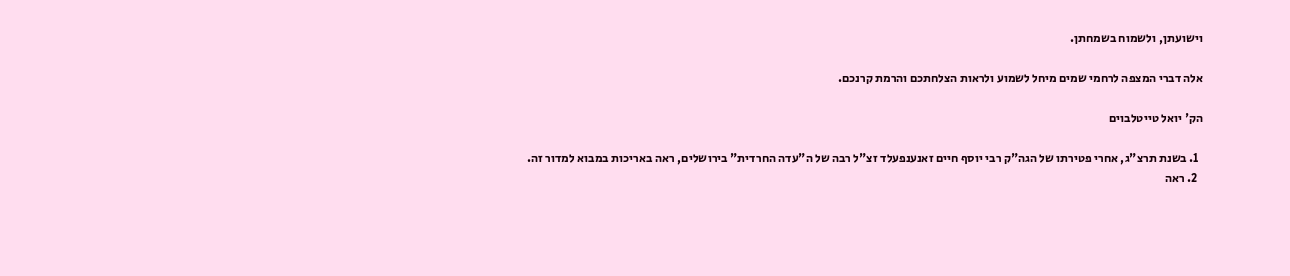וישועתן, ולשמוח בשמחתן.

אלה דברי המצפה לרחמי שמים מיחל לשמוע ולראות הצלחתכם והרמת קרנכם.

הק' יואל טייטלבוים

  1. בשנת תרצ"ג, אחרי פטירתו של הגה"ק רבי יוסף חיים זאנענפעלד זצ"ל רבה של ה"עדה החרדית" בירושלים, ראה באריכות במבוא למדור זה.
  2. ראה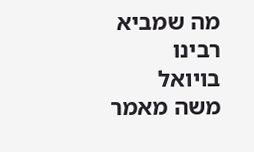מה שמביא רבינו בויואל משה מאמר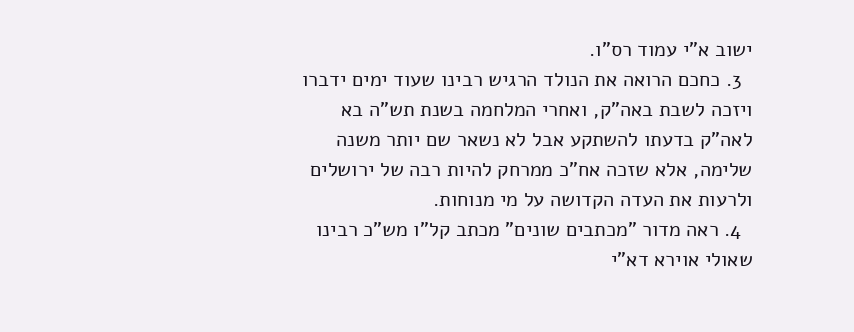ישוב א"י עמוד רס"ו.
  3. כחכם הרואה את הנולד הרגיש רבינו שעוד ימים ידברו ויזכה לשבת באה"ק, ואחרי המלחמה בשנת תש"ה בא לאה"ק בדעתו להשתקע אבל לא נשאר שם יותר משנה שלימה, אלא שזכה אח"כ ממרחק להיות רבה של ירושלים ולרעות את העדה הקדושה על מי מנוחות.
  4. ראה מדור "מכתבים שונים" מכתב קל"ו מש"כ רבינו שאולי אוירא דא"י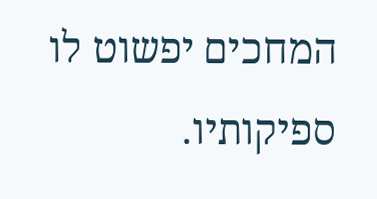המחכים יפשוט לו ספיקותיו.